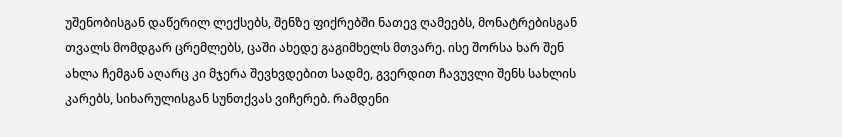უშენობისგან დაწერილ ლექსებს, შენზე ფიქრებში ნათევ ღამეებს, მონატრებისგან თვალს მომდგარ ცრემლებს, ცაში ახედე გაგიმხელს მთვარე. ისე შორსა ხარ შენ ახლა ჩემგან აღარც კი მჯერა შევხვდებით სადმე, გვერდით ჩავუვლი შენს სახლის კარებს, სიხარულისგან სუნთქვას ვიჩერებ. რამდენი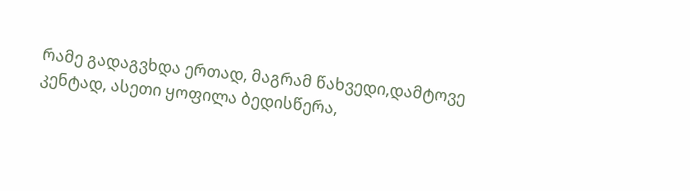რამე გადაგვხდა ერთად, მაგრამ წახვედი,დამტოვე კენტად, ასეთი ყოფილა ბედისწერა,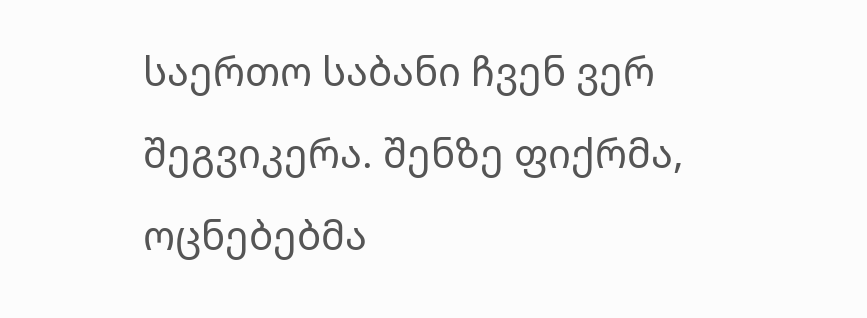საერთო საბანი ჩვენ ვერ შეგვიკერა. შენზე ფიქრმა, ოცნებებმა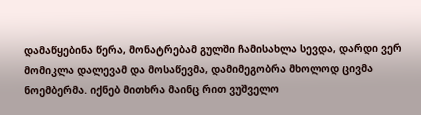დამაწყებინა წერა, მონატრებამ გულში ჩამისახლა სევდა, დარდი ვერ მომიკლა დალევამ და მოსაწევმა, დამიმეგობრა მხოლოდ ცივმა ნოემბერმა. იქნებ მითხრა მაინც რით ვუშველო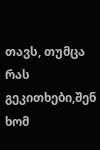თავს, თუმცა რას გეკითხები,შენ ხომ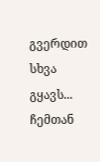გვერდით სხვა გყავს... ჩემთან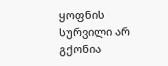ყოფნის სურვილი არ გქონია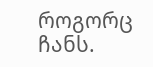როგორც ჩანს.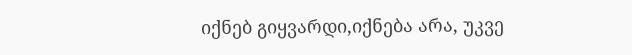იქნებ გიყვარდი,იქნება არა, უკვე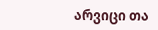არვიცი თა